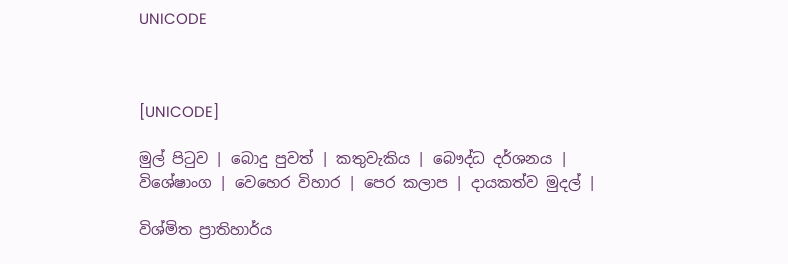UNICODE



[UNICODE]

මුල් පිටුව | බොදු පුවත් | කතුවැකිය | බෞද්ධ දර්ශනය | විශේෂාංග | වෙහෙර විහාර | පෙර කලාප | දායකත්ව මුදල් |

විශ්මිත ප්‍රාතිහාර්ය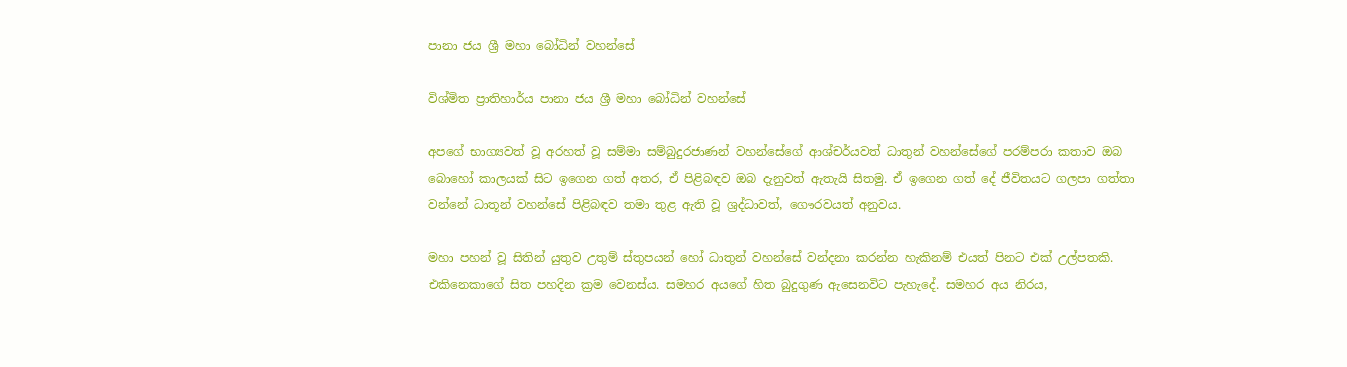පානා ජය ශ්‍රී මහා බෝධින් වහන්සේ

විශ්මිත ප්‍රාතිහාර්ය පානා ජය ශ්‍රී මහා බෝධින් වහන්සේ

අපගේ භාග්‍යවත් වූ අරහත් වූ සම්මා සම්බුදුරජාණන් වහන්සේගේ ආශ්චර්යවත් ධාතුන් වහන්සේගේ පරම්පරා කතාව ඔබ බොහෝ කාලයක් සිට ඉගෙන ගත් අතර, ඒ පිළිබඳව ඔබ දැනුවත් ඇතැයි සිතමු. ඒ ඉගෙන ගත් දේ ජීවිතයට ගලපා ගත්තා වන්නේ ධාතූන් වහන්සේ පිළිබඳව තමා තුළ ඇති වූ ශ්‍රද්ධාවත්, ගෞරවයත් අනුවය.

මහා පහන් වූ සිතින් යුතුව උතුම් ස්තුපයන් හෝ ධාතුන් වහන්සේ වන්දනා කරන්න හැකිනම් එයත් පිනට එක් උල්පතකි. එකිනෙකාගේ සිත පහදින ක්‍රම වෙනස්ය. සමහර අයගේ හිත බුදුගුණ ඇසෙනවිට පැහැදේ. සමහර අය නිරය,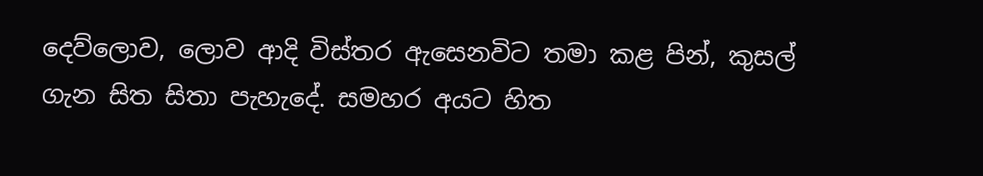දෙව්ලොව, ලොව ආදි විස්තර ඇසෙනවිට තමා කළ පින්, කුසල් ගැන සිත සිතා පැහැදේ. සමහර අයට හිත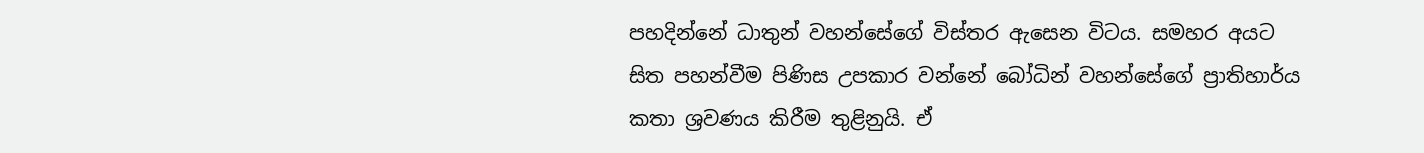පහදින්නේ ධාතුන් වහන්සේගේ විස්තර ඇසෙන විටය. සමහර අයට සිත පහන්වීම පිණිස උපකාර වන්නේ බෝධින් වහන්සේගේ ප්‍රාතිහාර්ය කතා ශ්‍රවණය කිරීම තුළිනුයි. ඒ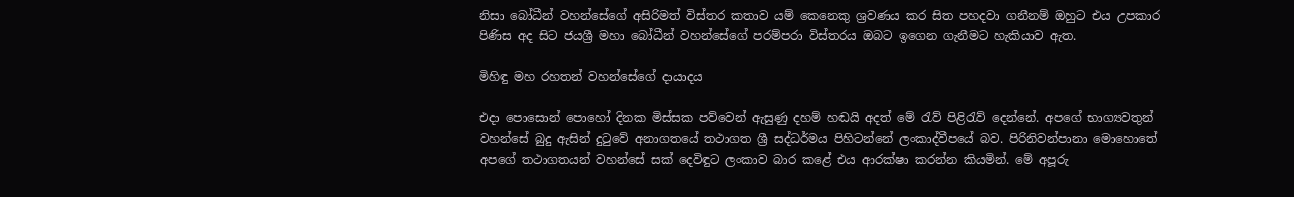නිසා බෝධීන් වහන්සේගේ අසිරිමත් විස්තර කතාව යම් කෙනෙකු ශ්‍රවණය කර සිත පහදවා ගනීනම් ඔහුට එය උපකාර පිණිස අද සිට ජයශ්‍රී මහා බෝධීන් වහන්සේගේ පරම්පරා විස්තරය ඔබට ඉගෙන ගැනීමට හැකියාව ඇත.

මිහිඳු මහ රහතන් වහන්සේගේ දායාදය

එදා පොසොන් පොහෝ දිනක මිස්සක පව්වෙන් ඇසුණු දහම් හඬයි අදත් මේ රැව් පිළිරැව් දෙන්නේ. අපගේ භාග්‍යවතුන් වහන්සේ බුදු ඇසින් දුටුවේ අනාගතයේ තථාගත ශ්‍රී සද්ධර්මය පිහිටන්නේ ලංකාද්වීපයේ බව. පිරිනිවන්පානා මොහොතේ අපගේ තථාගතයන් වහන්සේ සක් දෙවිඳුට ලංකාව බාර කළේ එය ආරක්ෂා කරන්න කියමින්. මේ අපූරු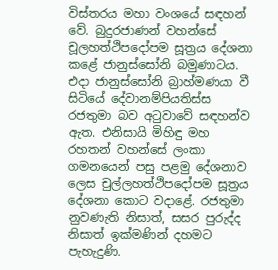විස්තරය මහා වංශයේ සඳහන් වේ. බුදුරජාණන් වහන්සේ චූලහත්ථිපදෝපම සූත්‍රය දේශනා කළේ ජානුස්සෝනි බමුණාටය. එදා ජානුස්සෝනි බ්‍රාහ්මණයා වී සිටියේ දේවානම්පියතිස්ස රජතුමා බව අටුවාවේ සඳහන්ව ඇත. එනිසායි මිහිඳු මහ රහතන් වහන්සේ ලංකා ගමනයෙන් පසු පළමු දේශනාව ලෙස චුල්ලහත්ථිපදෝපම සූත්‍රය දේශනා කොට වදාළේ. රජතුමා නුවණැති නිසාත්, සසර පුරුද්ද නිසාත් ඉක්මණින් දහමට පැහැදුණි.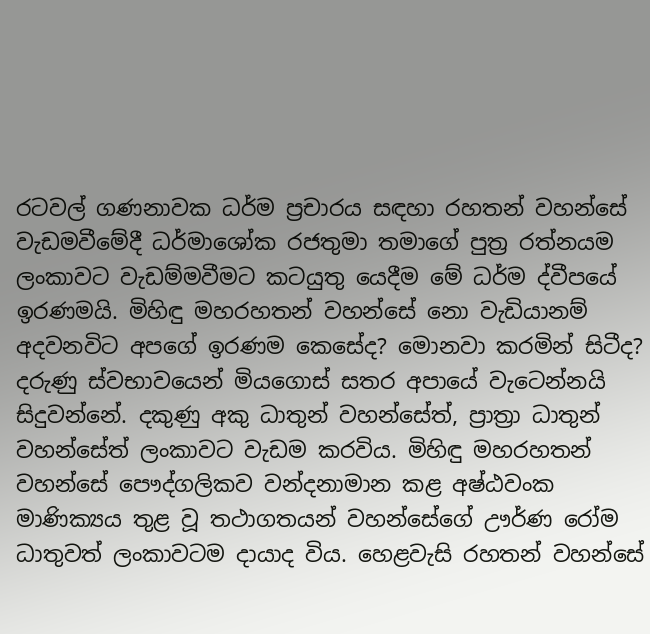රටවල් ගණනාවක ධර්ම ප්‍රචාරය සඳහා රහතන් වහන්සේ වැඩමවීමේදී ධර්මාශෝක රජතුමා තමාගේ පුත්‍ර රත්නයම ලංකාවට වැඩම්මවීමට කටයුතු යෙදීම මේ ධර්ම ද්වීපයේ ඉරණමයි. මිහිඳු මහරහතන් වහන්සේ නො වැඩියානම් අදවනවිට අපගේ ඉරණම කෙසේද? මොනවා කරමින් සිටීද? දරුණු ස්වභාවයෙන් මියගොස් සතර අපායේ වැටෙන්නයි සිදුවන්නේ. දකුණු අකු ධාතුන් වහන්සේත්, ප්‍රාත්‍රා ධාතුන් වහන්සේත් ලංකාවට වැඩම කරවිය. මිහිඳු මහරහතන් වහන්සේ පෞද්ගලිකව වන්දනාමාන කළ අෂ්ඨවංක මාණික්‍යය තුළ වූ තථාගතයන් වහන්සේගේ ඌර්ණ රෝම ධාතුවත් ලංකාවටම දායාද විය. හෙළවැසි රහතන් වහන්සේ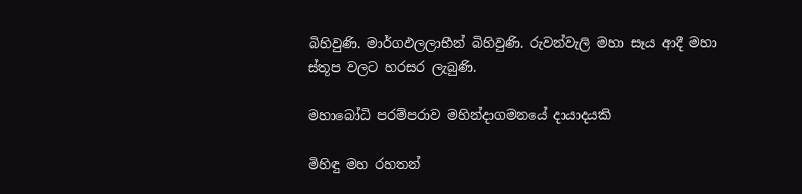බිහිවුණි. මාර්ගඵලලාභීන් බිහිවුණි. රුවන්වැලි මහා සෑය ආදී මහා ස්තූප වලට හරසර ලැබුණි.

මහාබෝධි පරම්පරාව මහින්දාගමනයේ දායාදයකි

මිහිඳු මහ රහතන්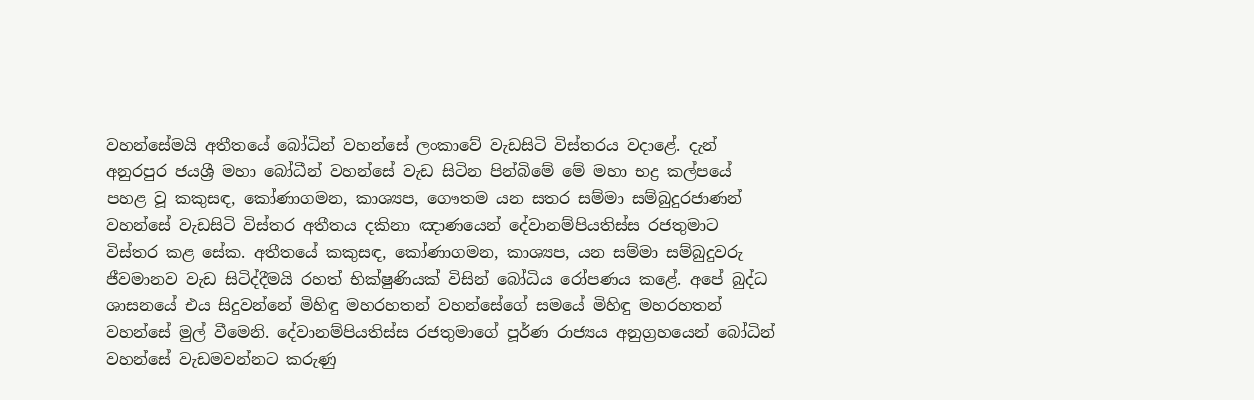වහන්සේමයි අතීතයේ බෝධින් වහන්සේ ලංකාවේ වැඩසිටි විස්තරය වදාළේ. දැන් අනුරපුර ජයශ්‍රී මහා බෝධීන් වහන්සේ වැඩ සිටින පින්බිමේ මේ මහා භද්‍ර කල්පයේ පහළ වූ කකුසඳ, කෝණාගමන, කාශ්‍යප, ගෞතම යන සතර සම්මා සම්බුදුරජාණන් වහන්සේ වැඩසිටි විස්තර අතීතය දකිනා ඤාණයෙන් දේවානම්පියතිස්ස රජතුමාට විස්තර කළ සේක. අතීතයේ කකුසඳ, කෝණාගමන, කාශ්‍යප, යන සම්මා සම්බුදුවරු ජීවමානව වැඩ සිටිද්දීමයි රහත් භික්ෂුණියක් විසින් බෝධිය රෝපණය කළේ. අපේ බුද්ධ ශාසනයේ එය සිදුවන්නේ මිහිඳු මහරහතන් වහන්සේගේ සමයේ මිහිඳු මහරහතන් වහන්සේ මුල් වීමෙනි. දේවානම්පියතිස්ස රජතුමාගේ පූර්ණ රාජ්‍යය අනුග්‍රහයෙන් බෝධින් වහන්සේ වැඩමවන්නට කරුණු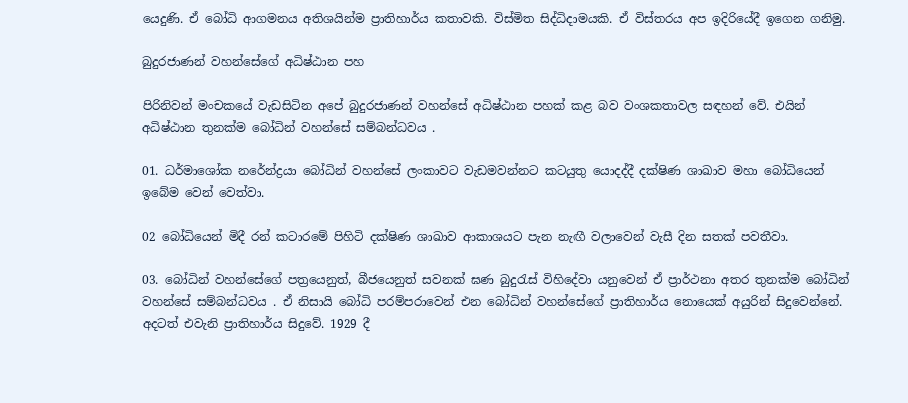යෙදුණි. ඒ බෝධි ආගමනය අතිශයින්ම ප්‍රාතිහාර්ය කතාවකි. විස්මිත සිද්ධිදාමයකි. ඒ විස්තරය අප ඉදිරියේදී ඉගෙන ගනිමු.

බුදුරජාණන් වහන්සේගේ අධිෂ්ඨාන පහ

පිරිනිවන් මංචකයේ වැඩසිටින අපේ බුදුරජාණන් වහන්සේ අධිෂ්ඨාන පහක් කළ බව වංශකතාවල සඳහන් වේ. එයින් අධිෂ්ඨාන තුනක්ම බෝධින් වහන්සේ සම්බන්ධවය .

01. ධර්මාශෝක නරේන්ද්‍රයා බෝධින් වහන්සේ ලංකාවට වැඩමවන්නට කටයුතු යොදද්දී දක්ෂිණ ශාඛාව මහා බෝධියෙන් ඉබේම වෙන් වෙත්වා.

02 බෝධියෙන් මිදී රන් කටාරමේ පිහිටි දක්ෂිණ ශාඛාව ආකාශයට පැන නැඟී වලාවෙන් වැසී දින සතක් පවතීවා.

03. බෝධින් වහන්සේගේ පත්‍රයෙනුත්, බීජයෙනුත් සවනක් ඝණ බුදුරැස් විහිදේවා යනුවෙන් ඒ ප්‍රාර්ථනා අතර තුනක්ම බෝධින් වහන්සේ සම්බන්ධවය . ඒ නිසායි බෝධි පරම්පරාවෙන් එන බෝධින් වහන්සේගේ ප්‍රාතිහාර්ය නොයෙක් අයුරින් සිදුවෙන්නේ. අදටත් එවැනි ප්‍රාතිහාර්ය සිදුවේ. 1929 දී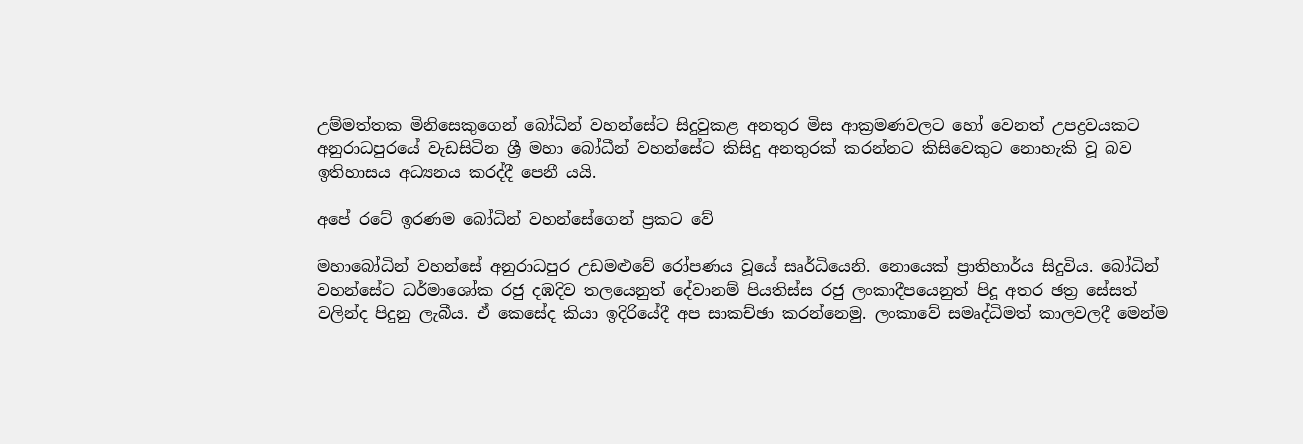උම්මත්තක මිනිසෙකුගෙන් බෝධින් වහන්සේට සිදුවුකළ අනතුර මිස ආක්‍රමණවලට හෝ වෙනත් උපද්‍රවයකට අනුරාධපුරයේ වැඩසිටින ශ්‍රී මහා බෝධීන් වහන්සේට කිසිදු අනතුරක් කරන්නට කිසිවෙකුට නොහැකි වූ බව ඉතිහාසය අධ්‍යනය කරද්දී පෙනී යයි.

අපේ රටේ ඉරණම බෝධින් වහන්සේගෙන් ප්‍රකට වේ

මහාබෝධින් වහන්සේ අනුරාධපුර උඩමළුවේ රෝපණය වූයේ සෘර්ධියෙනි. නොයෙක් ප්‍රාතිහාර්ය සිදුවිය. බෝධින් වහන්සේට ධර්මාශෝක රජු දඹදිව තලයෙනුත් දේවානම් පියතිස්ස රජු ලංකාදීපයෙනුත් පිදූ අතර ඡත්‍ර සේසත් වලින්ද පිදුනු ලැබීය. ඒ කෙසේද කියා ඉදිරියේදී අප සාකච්ඡා කරන්නෙමු. ලංකාවේ සමෘද්ධිමත් කාලවලදී මෙන්ම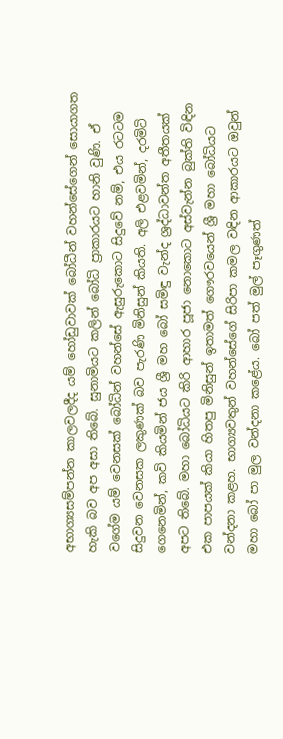අභාග්‍යසම්පන්න කාලවලදීද යම් හෝඩුවාවක් බෝධීන් වහන්සේගෙන් සොයාගත හැකි බව අප අසා තිබේ. සුනාමියට කලින් බෝධි ප්‍රාකාරයට හානි වුණි. ඒ වගේම යම් වෙනසක් බෝධින් වහන්සේ ඇසුරුකොට සිදුවේ නම්, එය රටටම සිදුවන වෙනසක ලකුණක් බව පැරණි මිනිසුන් කියති. අලි එළවමින්, දරමිටි ගෙනෙමින්, කවි කියමින් ජය ශ්‍රී මහ බෝ සමිඳු වැන්ද ශ්‍රද්ධාවන්ත අතීතයක් අපට තිබේ. මහා බෝධියට කිරි ආහාර පූජා නොකොට අස්වැන්න බුක්ති විඳින එක පාපයක් කියා හිතපු මිනිසුන් ඉතාමත් ගෞරවයෙන් ශ්‍රී මහා බෝධියට වන්දනා කළහ. භාග්‍යවතුන් වහන්සේගේ සිරිපා කමල වඳින ආකාරයට ඔවුන් මහා බෝ පා මුල වන්දනා කළේය. බෝ පත් මුල් පෑගුණත්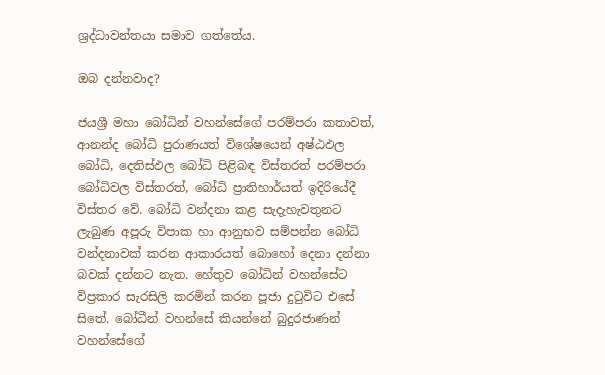ශ්‍රද්ධාවන්තයා සමාව ගත්තේය.

ඔබ දන්නවාද?

ජයශ්‍රී මහා බෝධින් වහන්සේගේ පරම්පරා කතාවත්, ආනන්ද බෝධි පුරාණයත් විශේෂයෙන් අෂ්ඨඵල බෝධි, දෙතිස්ඵල බෝධි පිළිබඳ විස්තරත් පරම්පරා බෝධිවල විස්තරත්, බෝධි ප්‍රාතිහාර්යත් ඉදිරියේදී විස්තර වේ. බෝධි වන්දනා කළ සැදැහැවතුනට ලැබුණ අපූරු විපාක හා ආනුභව සම්පන්න බෝධි වන්දනාවක් කරන ආකාරයත් බොහෝ දෙනා දන්නා බවක් දන්නට නැත. හේතුව බෝධින් වහන්සේට විප්‍රකාර සැරසිලි කරමින් කරන පූජා දුටුවිට එසේ සිතේ. බෝධීන් වහන්සේ කියන්නේ බුදුරජාණන් වහන්සේගේ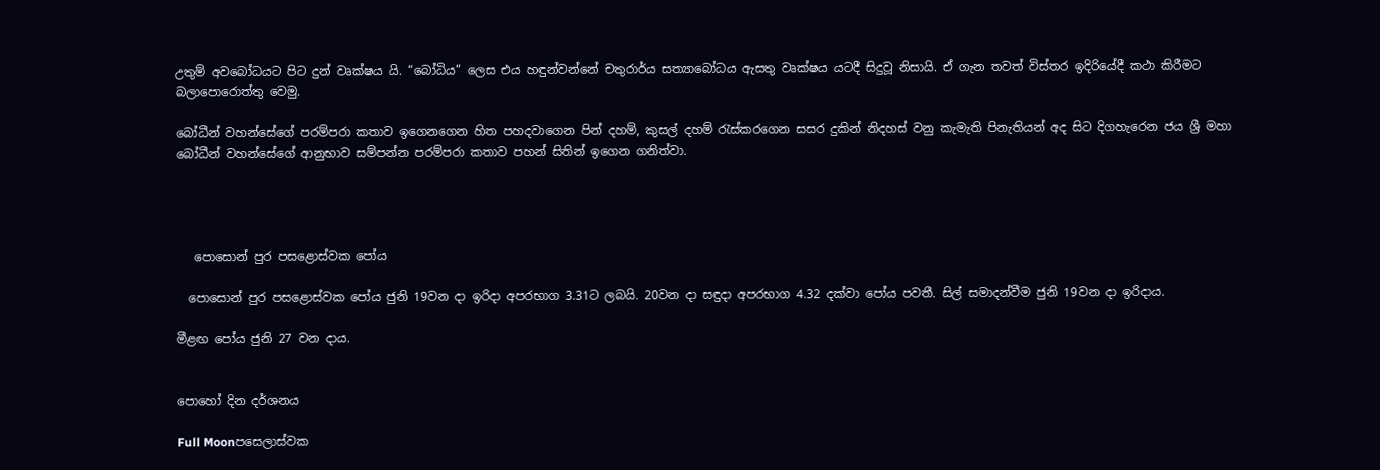උතුම් අවබෝධයට පිට දුන් වෘක්ෂය යි. “බෝධිය” ලෙස එය හඳුන්වන්නේ චතුරාර්ය සත්‍යාබෝධය ඇසතු වෘක්ෂය යටදී සිදුවූ නිසායි. ඒ ගැන තවත් විස්තර ඉදිරියේදී කථා කිරීමට බලාපොරොත්තු වෙමු.

බෝධීන් වහන්සේගේ පරම්පරා කතාව ඉගෙනගෙන හිත පහදවාගෙන පින් දහම්, කුසල් දහම් රැස්කරගෙන සසර දුකින් නිදහස් වනු කැමැති පිනැතියන් අද සිට දිගහැරෙන ජය ශ්‍රී මහා බෝධීන් වහන්සේගේ ආනුභාව සම්පන්න පරම්පරා කතාව පහන් සිතින් ඉගෙන ගනිත්වා.




   පොසොන් පුර පසළොස්වක පෝය

  පොසොන් පුර පසළොස්වක පෝය ජුනි 19වන දා ඉරිදා අපරභාග 3.31ට ලබයි. 20වන දා සඳුදා අපරභාග 4.32 දක්වා පෝය පවතී. සිල් සමාදන්වීම ජුනි 19වන දා ඉරිදාය.

මීළඟ පෝය ජුනි 27 වන දාය.


පොහෝ දින දර්ශනය

Full Moonපසෙලාස්වක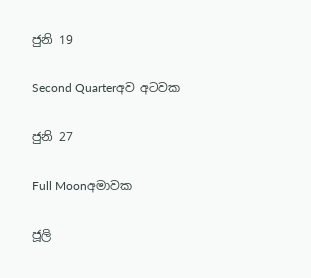ජුනි 19

Second Quarterඅව අටවක

ජුනි 27

Full Moonඅමාවක

ජූලි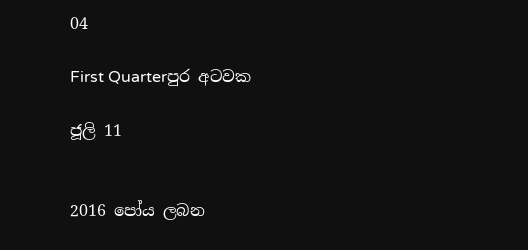04

First Quarterපුර අටවක

ජූලි 11


2016 පෝය ලබන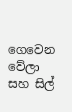ගෙවෙන වේලා සහ සිල්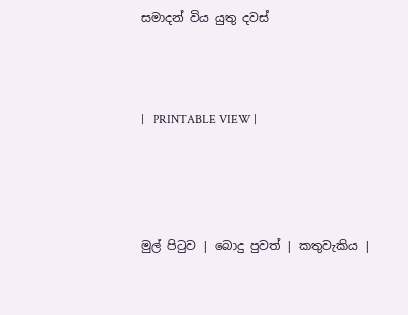සමාදන් විය යුතු දවස්



|   PRINTABLE VIEW |




මුල් පිටුව | බොදු පුවත් | කතුවැකිය |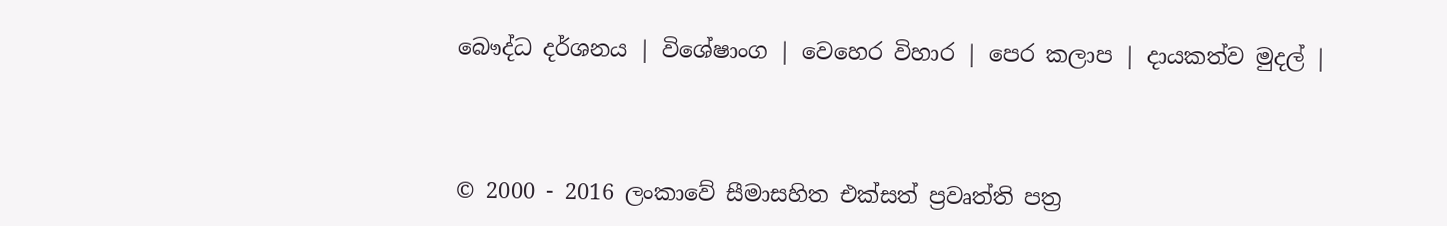බෞද්ධ දර්ශනය | විශේෂාංග | වෙහෙර විහාර | පෙර කලාප | දායකත්ව මුදල් |



© 2000 - 2016 ලංකාවේ සීමාසහිත එක්සත් ප්‍රවෘත්ති පත්‍ර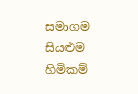සමාගම
සියළුම හිමිකම්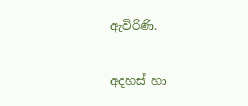ඇවිරිණි.

අදහස් හා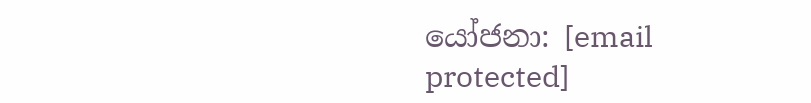යෝජනා: [email protected]